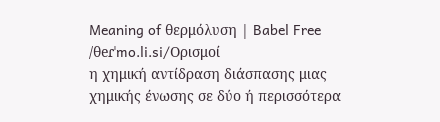Meaning of θερμόλυση | Babel Free
/θeɾˈmo.li.si/Ορισμοί
η χημική αντίδραση διάσπασης μιας χημικής ένωσης σε δύο ή περισσότερα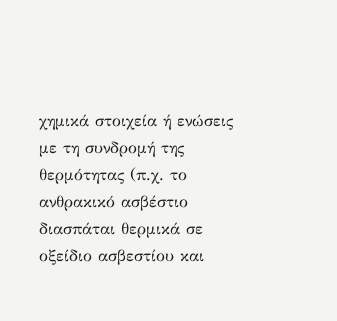χημικά στοιχεία ή ενώσεις με τη συνδρομή της θερμότητας (π.χ. το ανθρακικό ασβέστιο διασπάται θερμικά σε οξείδιο ασβεστίου και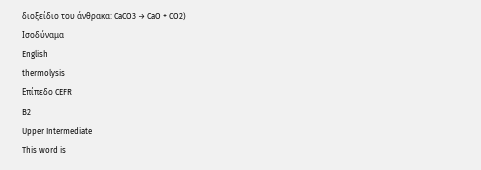διοξείδιο του άνθρακα: CaCO3 → CaO + CO2)
Ισοδύναμα
English
thermolysis
Επίπεδο CEFR
B2
Upper Intermediate
This word is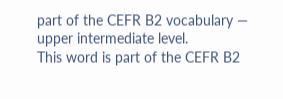part of the CEFR B2 vocabulary — upper intermediate level.
This word is part of the CEFR B2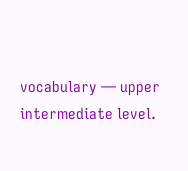vocabulary — upper intermediate level.